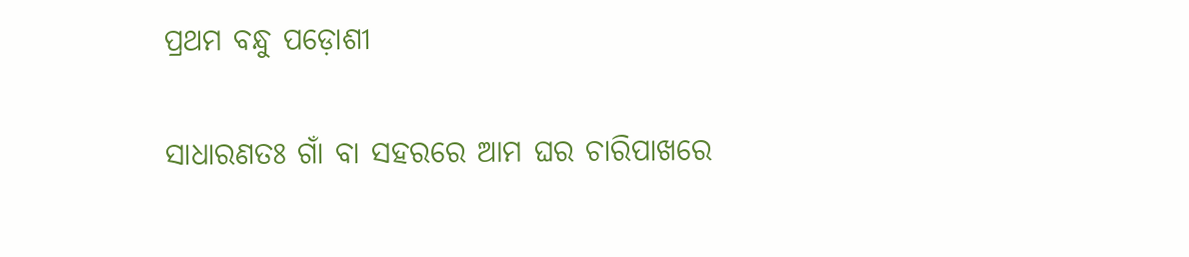ପ୍ରଥମ ବନ୍ଧୁ ପଡ଼ୋଶୀ

ସାଧାରଣତଃ ଗାଁ ବା ସହରରେ ଆମ ଘର ଚାରିପାଖରେ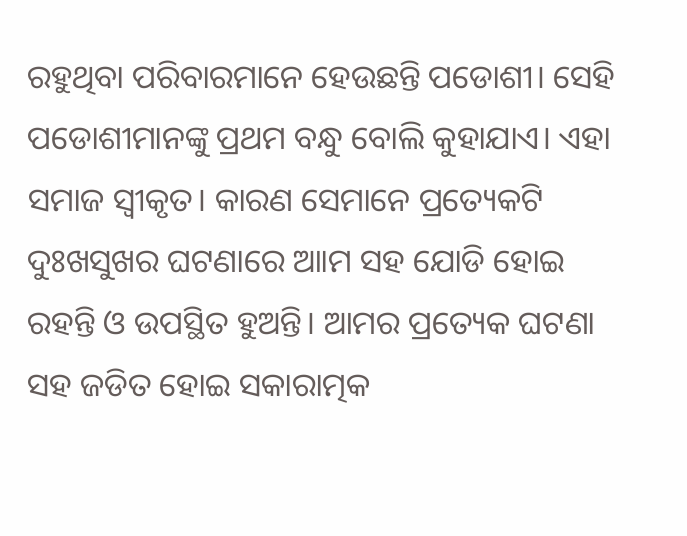ରହୁଥିବା ପରିବାରମାନେ ହେଉଛନ୍ତି ପଡୋଶୀ। ସେହି ପଡୋଶୀମାନଙ୍କୁ ପ୍ରଥମ ବନ୍ଧୁ ବୋଲି କୁହାଯାଏ। ଏହା ସମାଜ ସ୍ବୀକୃତ। କାରଣ ସେମାନେ ପ୍ରତ୍ୟେକଟି ଦୁଃଖସୁଖର ଘଟଣାରେ ଆାମ ସହ ଯୋଡି ହୋଇ ରହନ୍ତି ଓ ଉପସ୍ଥିତ ହୁଅନ୍ତି। ଆମର ପ୍ରତ୍ୟେକ ଘଟଣା ସହ ଜଡିତ ହୋଇ ସକାରାତ୍ମକ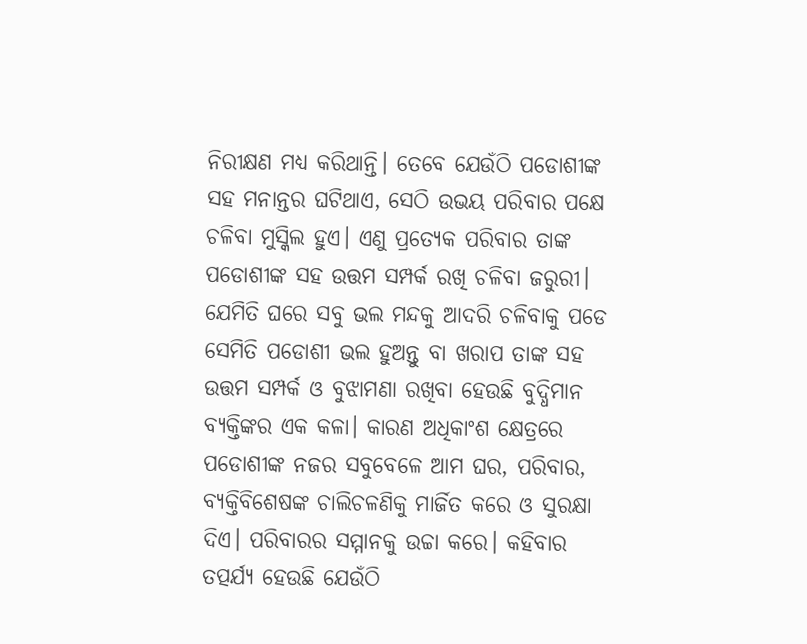ନିରୀକ୍ଷଣ ମଧ୍ୟ କରିଥାନ୍ତି। ତେବେ ଯେଉଁଠି ପଡୋଶୀଙ୍କ ସହ ମନାନ୍ତର ଘଟିଥାଏ, ସେଠି ଉଭୟ ପରିବାର ପକ୍ଷେ ଚଳିବା ମୁସ୍କିଲ ହୁଏ। ଏଣୁ ପ୍ରତ୍ୟେକ ପରିବାର ତାଙ୍କ ପଡୋଶୀଙ୍କ ସହ ଉତ୍ତମ ସମ୍ପର୍କ ରଖି ଚଳିବା ଜରୁରୀ। ଯେମିତି ଘରେ ସବୁ ଭଲ ମନ୍ଦକୁ ଆଦରି ଚଳିବାକୁ ପଡେ ସେମିତି ପଡୋଶୀ ଭଲ ହୁଅନ୍ତୁ ବା ଖରାପ ତାଙ୍କ ସହ ଉତ୍ତମ ସମ୍ପର୍କ ଓ ବୁଝାମଣା ରଖିବା ହେଉଛି ବୁଦ୍ଧିମାନ ବ୍ୟକ୍ତିଙ୍କର ଏକ କଳା। କାରଣ ଅଧିକାଂଶ କ୍ଷେତ୍ରରେ ପଡୋଶୀଙ୍କ ନଜର ସବୁବେଳେ ଆମ ଘର, ପରିବାର, ବ୍ୟକ୍ତିବିଶେଷଙ୍କ ଚାଲିଚଳଣିକୁ ମାର୍ଜିତ କରେ ଓ ସୁରକ୍ଷା ଦିଏ। ପରିବାରର ସମ୍ମାନକୁ ଉଚ୍ଚା କରେ। କହିବାର ତତ୍ପର୍ଯ୍ୟ ହେଉଛି ଯେଉଁଠି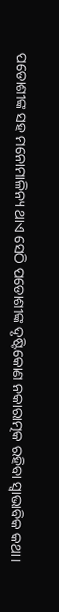ପଡୋଶୀଙ୍କ ସହ ମନୋମାଳିନ୍ୟ ଥାଏ ସେଠି ପଡୋଶୀଙ୍କ ଦୃଷ୍ଟିକୋଣ ନକାରାତ୍ମକ ରହିବା ସ୍ବାଭାବିକ କଥା।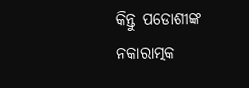କିନ୍ତୁ ପଡୋଶୀଙ୍କ ନକାରାତ୍ମକ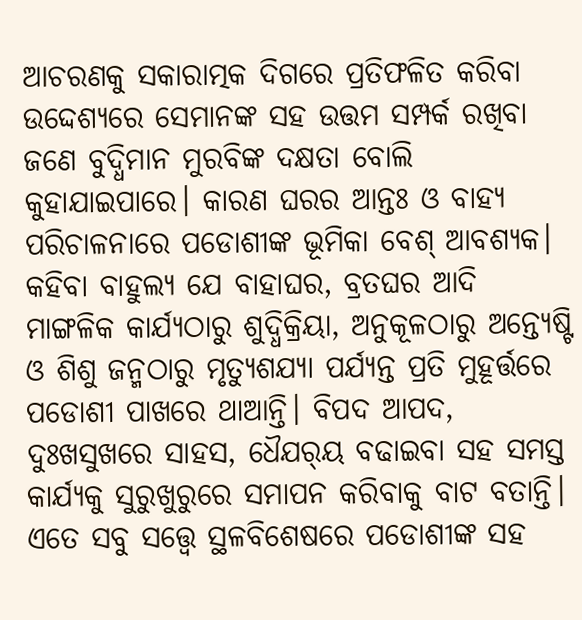ଆଚରଣକୁ ସକାରାତ୍ମକ ଦିଗରେ ପ୍ରତିଫଳିତ କରିବା ଉଦ୍ଦେଶ୍ୟରେ ସେମାନଙ୍କ ସହ ଉତ୍ତମ ସମ୍ପର୍କ ରଖିବା ଜଣେ ବୁଦ୍ଧିମାନ ମୁରବିଙ୍କ ଦକ୍ଷତା ବୋଲି କୁହାଯାଇପାରେ। କାରଣ ଘରର ଆନ୍ତଃ ଓ ବାହ୍ୟ ପରିଚାଳନାରେ ପଡୋଶୀଙ୍କ ଭୂମିକା ବେଶ୍‌ ଆବଶ୍ୟକ।
କହିବା ବାହୁଲ୍ୟ ଯେ ବାହାଘର, ବ୍ରତଘର ଆଦି ମାଙ୍ଗଳିକ କାର୍ଯ୍ୟଠାରୁ ଶୁଦ୍ଧିକ୍ରିୟା, ଅନୁକୂଳଠାରୁ ଅନ୍ତ୍ୟେଷ୍ଟି ଓ ଶିଶୁ ଜନ୍ମଠାରୁ ମୃତ୍ୟୁଶଯ୍ୟା ପର୍ଯ୍ୟନ୍ତ ପ୍ରତି ମୁହୂର୍ତ୍ତରେ ପଡୋଶୀ ପାଖରେ ଥାଆନ୍ତି। ବିପଦ ଆପଦ, ଦୁଃଖସୁଖରେ ସାହସ, ଧୈଯର୍‌ୟ ବଢାଇବା ସହ ସମସ୍ତ କାର୍ଯ୍ୟକୁ ସୁରୁଖୁରୁରେ ସମାପନ କରିବାକୁ ବାଟ ବତାନ୍ତି। ଏତେ ସବୁ ସତ୍ତ୍ୱେ ସ୍ଥଳବିଶେଷରେ ପଡୋଶୀଙ୍କ ସହ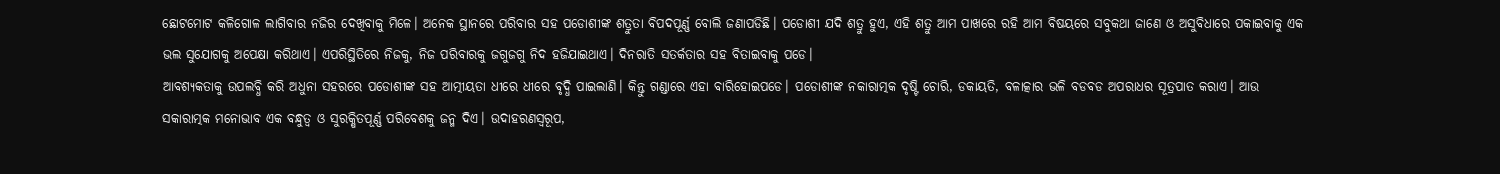ଛୋଟମୋଟ କଳିଗୋଳ ଲାଗିବାର ନଜିର ଦେଖିବାକୁ ମିଳେ। ଅନେକ ସ୍ଥାନରେ ପରିବାର ସହ ପଡୋଶୀଙ୍କ ଶତ୍ରୁତା ବିପଦପୂର୍ଣ୍ଣ ବୋଲି ଜଣାପଡିଛି। ପଡୋଶୀ ଯଦି ଶତ୍ରୁ ହୁଏ, ଏହି ଶତ୍ରୁ ଆମ ପାଖରେ ରହି ଆମ ବିଷୟରେ ସବୁକଥା ଜାଣେ ଓ ଅସୁବିଧାରେ ପକାଇବାକୁ ଏକ ଭଲ ସୁଯୋଗକୁ ଅପେକ୍ଷା କରିଥାଏ। ଏପରିସ୍ଥିତିରେ ନିଜକୁ, ନିଜ ପରିବାରକୁ ଜଗୁଜଗୁ ନିଦ ହଜିଯାଇଥାଏ। ଦିନରାତି ସତର୍କତାର ସହ ବିତାଇବାକୁ ପଡେ।
ଆବଶ୍ୟକତାକୁ ଉପଲବ୍ଧି କରି ଅଧୁନା ସହରରେ ପଡୋଶୀଙ୍କ ସହ ଆତ୍ମୀୟତା ଧୀରେ ଧୀରେ ବୃଦ୍ଧି ପାଇଲାଣି। କିନ୍ତୁ ଗଣ୍ଡାରେ ଏହା ବାରିହୋଇପଡେ। ପଡୋଶୀଙ୍କ ନକାରାତ୍ମକ ଦୃଷ୍ଟି ଚୋରି, ଡକାୟତି, ବଳାତ୍କାର ଭଳି ବଡବଡ ଅପରାଧର ସୂତ୍ରପାତ କରାଏ। ଆଉ ସକାରାତ୍ମକ ମନୋଭାବ ଏକ ବନ୍ଧୁତ୍ୱ ଓ ସୁରକ୍ଷିତପୂର୍ଣ୍ଣ ପରିବେଶକୁ ଜନ୍ମ ଦିଏ। ଉଦାହରଣସ୍ବରୂପ,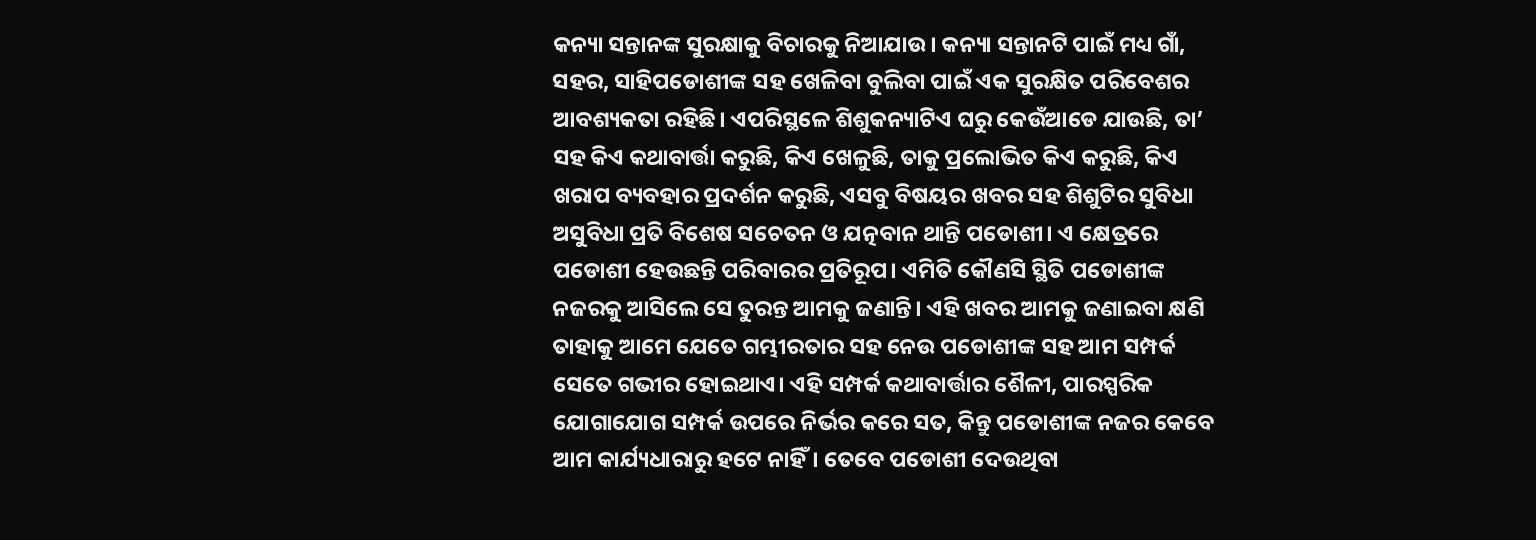କନ୍ୟା ସନ୍ତାନଙ୍କ ସୁରକ୍ଷାକୁ ବିଚାରକୁ ନିଆଯାଉ। କନ୍ୟା ସନ୍ତାନଟି ପାଇଁ ମଧ୍ୟ ଗାଁ, ସହର, ସାହିପଡୋଶୀଙ୍କ ସହ ଖେଳିବା ବୁଲିବା ପାଇଁ ଏକ ସୁରକ୍ଷିତ ପରିବେଶର ଆବଶ୍ୟକତା ରହିଛି। ଏପରିସ୍ଥଳେ ଶିଶୁକନ୍ୟାଟିଏ ଘରୁ କେଉଁଆଡେ ଯାଉଛି, ତା’ ସହ କିଏ କଥାବାର୍ତ୍ତା କରୁଛି, କିଏ ଖେଳୁଛି, ତାକୁ ପ୍ରଲୋଭିତ କିଏ କରୁଛି, କିଏ ଖରାପ ବ୍ୟବହାର ପ୍ରଦର୍ଶନ କରୁଛି, ଏସବୁ ବିଷୟର ଖବର ସହ ଶିଶୁଟିର ସୁବିଧା ଅସୁବିଧା ପ୍ରତି ବିଶେଷ ସଚେତନ ଓ ଯତ୍ନବାନ ଥାନ୍ତି ପଡୋଶୀ। ଏ କ୍ଷେତ୍ରରେ ପଡୋଶୀ ହେଉଛନ୍ତି ପରିବାରର ପ୍ରତିରୂପ। ଏମିତି କୌଣସି ସ୍ଥିତି ପଡୋଶୀଙ୍କ ନଜରକୁ ଆସିଲେ ସେ ତୁରନ୍ତ ଆମକୁ ଜଣାନ୍ତି। ଏହି ଖବର ଆମକୁ ଜଣାଇବା କ୍ଷଣି ତାହାକୁ ଆମେ ଯେତେ ଗମ୍ଭୀରତାର ସହ ନେଉ ପଡୋଶୀଙ୍କ ସହ ଆମ ସମ୍ପର୍କ ସେତେ ଗଭୀର ହୋଇଥାଏ। ଏହି ସମ୍ପର୍କ କଥାବାର୍ତ୍ତାର ଶୈଳୀ, ପାରସ୍ପରିକ ଯୋଗାଯୋଗ ସମ୍ପର୍କ ଉପରେ ନିର୍ଭର କରେ ସତ, କିନ୍ତୁ ପଡୋଶୀଙ୍କ ନଜର କେବେ ଆମ କାର୍ଯ୍ୟଧାରାରୁ ହଟେ ନାହିଁ। ତେବେ ପଡୋଶୀ ଦେଉଥିବା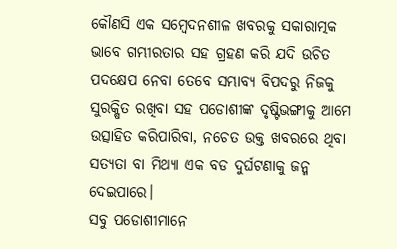କୌଣସି ଏକ ସମ୍ବେଦନଶୀଳ ଖବରକୁ ସକାରାତ୍ମକ ଭାବେ ଗମ୍ଭୀରତାର ସହ ଗ୍ରହଣ କରି ଯଦି ଉଚିତ ପଦକ୍ଷେପ ନେବା ତେବେ ସମ୍ଭାବ୍ୟ ବିପଦରୁ ନିଜକୁ ସୁରକ୍ଷିତ ରଖିବା ସହ ପଡୋଶୀଙ୍କ ଦୃଷ୍ଟିଭଙ୍ଗୀକୁ ଆମେ ଉତ୍ସାହିତ କରିପାରିବା, ନଚେତ ଉକ୍ତ ଖବରରେ ଥିବା ସତ୍ୟତା ବା ମିଥ୍ୟା ଏକ ବଡ ଦୁର୍ଘଟଣାକୁ ଜନ୍ମ ଦେଇପାରେ।
ସବୁ ପଡୋଶୀମାନେ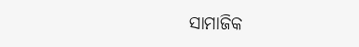ସାମାଜିକ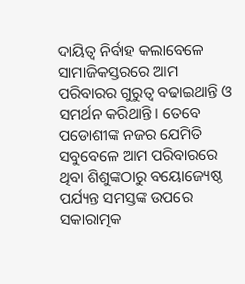ଦାୟିତ୍ୱ ନିର୍ବାହ କଲାବେଳେ ସାମାଜିକସ୍ତରରେ ଆମ ପରିବାରର ଗୁରୁତ୍ୱ ବଢାଇଥାନ୍ତି ଓ ସମର୍ଥନ କରିଥାନ୍ତି। ତେବେ ପଡୋଶୀଙ୍କ ନଜର ଯେମିତି ସବୁବେଳେ ଆମ ପରିବାରରେ ଥିବା ଶିଶୁଙ୍କଠାରୁ ବୟୋଜ୍ୟେଷ୍ଠ ପର୍ଯ୍ୟନ୍ତ ସମସ୍ତଙ୍କ ଉପରେ ସକାରାତ୍ମକ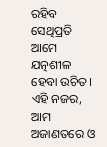ରହିବ ସେଥିପ୍ରତି ଆମେ ଯତ୍ନଶୀଳ ହେବା ଉଚିତ। ଏହି ନଜର, ଆମ ଅଜାଣତରେ ଓ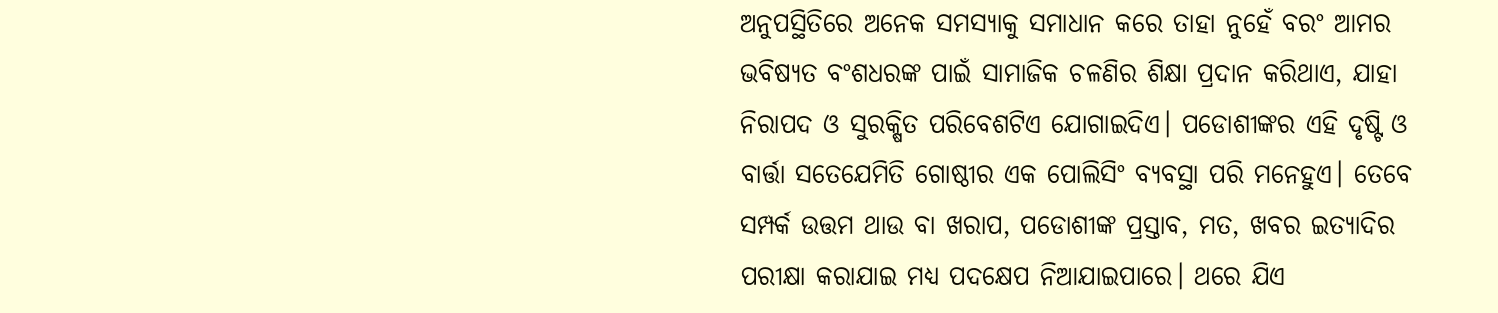ଅନୁପସ୍ଥିତିରେ ଅନେକ ସମସ୍ୟାକୁ ସମାଧାନ କରେ ତାହା ନୁହେଁ ବରଂ ଆମର ଭବିଷ୍ୟତ ବଂଶଧରଙ୍କ ପାଇଁ ସାମାଜିକ ଚଳଣିର ଶିକ୍ଷା ପ୍ରଦାନ କରିଥାଏ, ଯାହା ନିରାପଦ ଓ ସୁରକ୍ଷିତ ପରିବେଶଟିଏ ଯୋଗାଇଦିଏ। ପଡୋଶୀଙ୍କର ଏହି ଦୃଷ୍ଟି ଓ ବାର୍ତ୍ତା ସତେଯେମିତି ଗୋଷ୍ଠୀର ଏକ ପୋଲିସିଂ ବ୍ୟବସ୍ଥା ପରି ମନେହୁଏ। ତେବେ ସମ୍ପର୍କ ଉତ୍ତମ ଥାଉ ବା ଖରାପ, ପଡୋଶୀଙ୍କ ପ୍ରସ୍ତାବ, ମତ, ଖବର ଇତ୍ୟାଦିର ପରୀକ୍ଷା କରାଯାଇ ମଧ୍ୟ ପଦକ୍ଷେପ ନିଆଯାଇପାରେ। ଥରେ ଯିଏ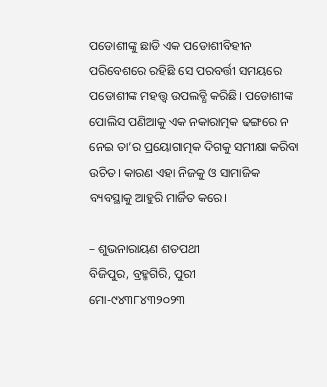ପଡୋଶୀଙ୍କୁ ଛାଡି ଏକ ପଡୋଶୀବିହୀନ ପରିବେଶରେ ରହିଛି ସେ ପରବର୍ତ୍ତୀ ସମୟରେ ପଡୋଶୀଙ୍କ ମହତ୍ତ୍ୱ ଉପଲବ୍ଧି କରିଛି। ପଡୋଶୀଙ୍କ ପୋଲିସ ପଣିଆକୁ ଏକ ନକାରାତ୍ମକ ଢଙ୍ଗରେ ନ ନେଇ ତା’ର ପ୍ରୟୋଗାତ୍ମକ ଦିଗକୁ ସମୀକ୍ଷା କରିବା ଉଚିତ। କାରଣ ଏହା ନିଜକୁ ଓ ସାମାଜିକ ବ୍ୟବସ୍ଥାକୁ ଆହୁରି ମାର୍ଜିତ କରେ।

– ଶୁଭନାରାୟଣ ଶତପଥୀ
ବିଜିପୁର, ବ୍ରହ୍ମଗିରି, ପୁରୀ
ମୋ-୯୪୩୮୪୩୨୦୨୩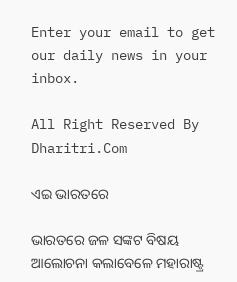Enter your email to get our daily news in your inbox.

All Right Reserved By Dharitri.Com

ଏଇ ଭାରତରେ

ଭାରତରେ ଜଳ ସଙ୍କଟ ବିଷୟ ଆଲୋଚନା କଲାବେଳେ ମହାରାଷ୍ଟ୍ର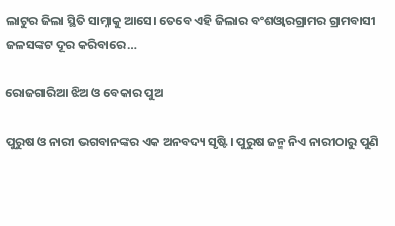ଲାଟୁର ଜିଲା ସ୍ଥିତି ସାମ୍ନାକୁ ଆସେ। ତେବେ ଏହି ଜିଲାର ବଂଶଓ୍ବାରଗ୍ରାମର ଗ୍ରାମବାସୀ ଜଳସଙ୍କଟ ଦୂର କରିବାରେ…

ରୋଜଗାରିଆ ଝିଅ ଓ ବେକାର ପୁଅ

ପୁରୁଷ ଓ ନାରୀ ଭଗବାନଙ୍କର ଏକ ଅନବଦ୍ୟ ସୃଷ୍ଟି। ପୁରୁଷ ଜନ୍ମ ନିଏ ନାରୀଠାରୁ ପୁଣି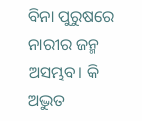ବିନା ପୁରୁଷରେ ନାରୀର ଜନ୍ମ ଅସମ୍ଭବ। କି ଅଦ୍ଭୁତ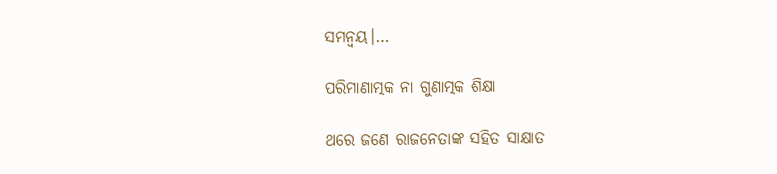ସମନ୍ବୟ।…

ପରିମାଣାତ୍ମକ ନା ଗୁଣାତ୍ମକ ଶିକ୍ଷା

ଥରେ ଜଣେ ରାଜନେତାଙ୍କ ସହିତ ସାକ୍ଷାତ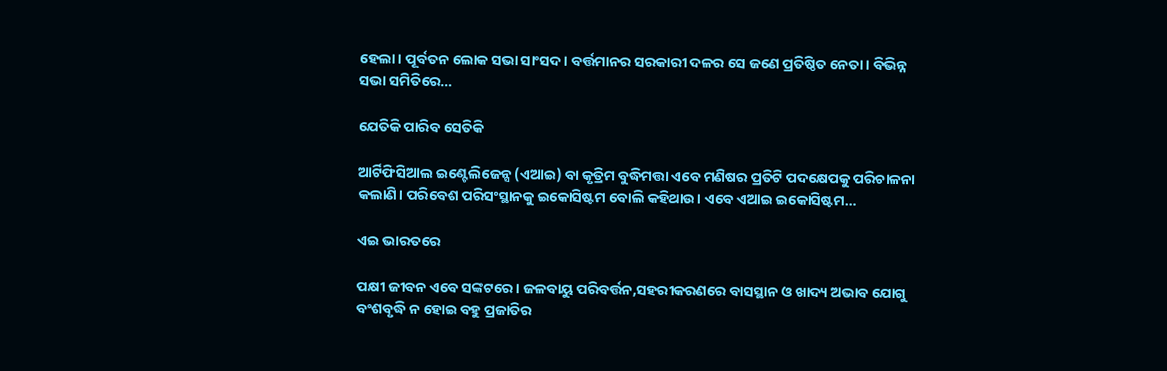ହେଲା। ପୂର୍ବତନ ଲୋକ ସଭା ସାଂସଦ। ବର୍ତ୍ତମାନର ସରକାରୀ ଦଳର ସେ ଜଣେ ପ୍ରତିଷ୍ଠିତ ନେତା। ବିଭିନ୍ନ ସଭା ସମିତିରେ…

ଯେତିକି ପାରିବ ସେତିକି

ଆର୍ଟିଫିସିଆଲ ଇଣ୍ଟେଲିଜେନ୍ସ (ଏଆଇ) ବା କୃତ୍ରିମ ବୁଦ୍ଧିମତ୍ତା ଏବେ ମଣିଷର ପ୍ରତିଟି ପଦକ୍ଷେପକୁ ପରିଚାଳନା କଲାଣି। ପରିବେଶ ପରିସଂସ୍ଥାନକୁ ଇକୋସିଷ୍ଟମ ବୋଲି କହିଥାଉ। ଏବେ ଏଆଇ ଇକୋସିଷ୍ଟମ…

ଏଇ ଭାରତରେ

ପକ୍ଷୀ ଜୀବନ ଏବେ ସଙ୍କଟରେ। ଜଳବାୟୁ ପରିବର୍ତ୍ତନ,ସହରୀକରଣରେ ବାସସ୍ଥାନ ଓ ଖାଦ୍ୟ ଅଭାବ ଯୋଗୁ ବଂଶବୃଦ୍ଧି ନ ହୋଇ ବହୁ ପ୍ରଜାତିର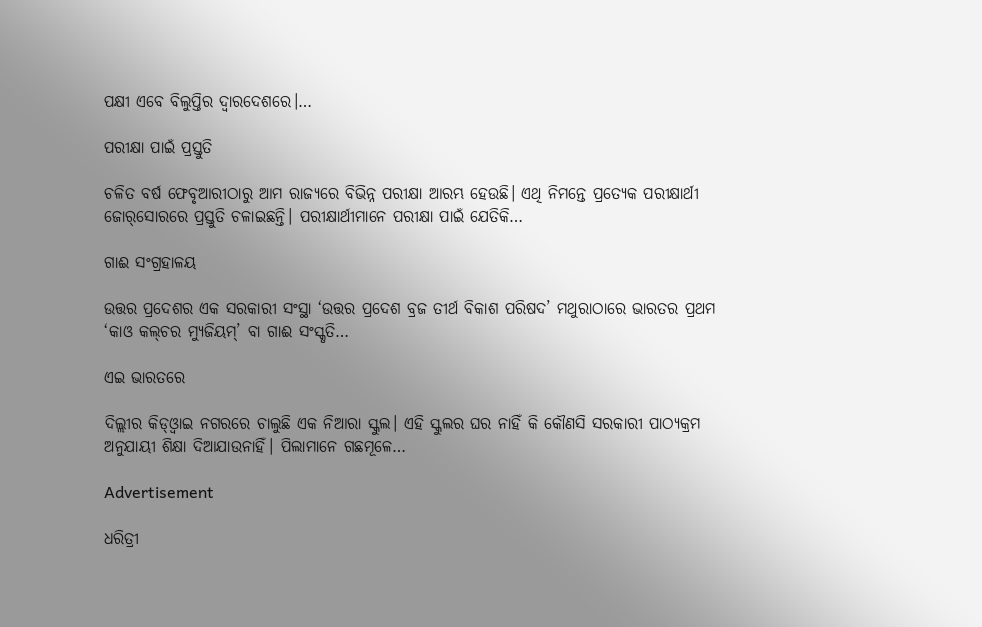ପକ୍ଷୀ ଏବେ ବିଲୁପ୍ତିର ଦ୍ୱାରଦେଶରେ।…

ପରୀକ୍ଷା ପାଇଁ ପ୍ରସ୍ତୁତି

ଚଳିତ ବର୍ଷ ଫେବୃଆରୀଠାରୁ ଆମ ରାଜ୍ୟରେ ବିଭିନ୍ନ ପରୀକ୍ଷା ଆରମ୍ଭ ହେଉଛି। ଏଥି ନିମନ୍ତେ ପ୍ରତ୍ୟେକ ପରୀକ୍ଷାର୍ଥୀ ଜୋର୍‌ସୋରରେ ପ୍ରସ୍ତୁତି ଚଳାଇଛନ୍ତି। ପରୀକ୍ଷାର୍ଥୀମାନେ ପରୀକ୍ଷା ପାଇଁ ଯେତିକି…

ଗାଈ ସଂଗ୍ରହାଳୟ

ଉତ୍ତର ପ୍ରଦେଶର ଏକ ସରକାରୀ ସଂସ୍ଥା ‘ଉତ୍ତର ପ୍ରଦେଶ ବ୍ରଜ ତୀର୍ଥ ବିକାଶ ପରିଷଦ’ ମଥୁରାଠାରେ ଭାରତର ପ୍ରଥମ ‘କାଓ କଲ୍‌ଚର ମ୍ୟୁଜିୟମ୍‌’ ବା ଗାଈ ସଂସ୍କୃତି…

ଏଇ ଭାରତରେ

ଦିଲ୍ଲୀର କିଡ୍‌ଓ୍ବାଇ ନଗରରେ ଚାଲୁଛି ଏକ ନିଆରା ସ୍କୁଲ। ଏହି ସ୍କୁଲର ଘର ନାହିଁ କି କୌଣସି ସରକାରୀ ପାଠ୍ୟକ୍ରମ ଅନୁଯାୟୀ ଶିକ୍ଷା ଦିଆଯାଉନାହିଁ। ପିଲାମାନେ ଗଛମୂଳେ…

Advertisement

ଧରିତ୍ରୀ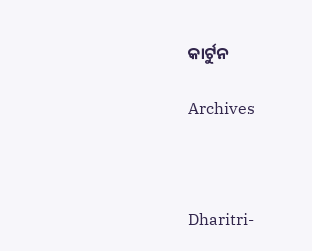କାର୍ଟୁନ

Archives



Dharitri-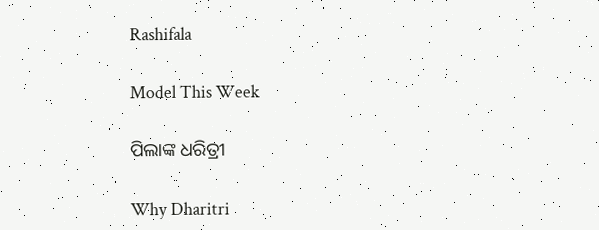Rashifala

Model This Week

ପିଲାଙ୍କ ଧରିତ୍ରୀ

Why Dharitri